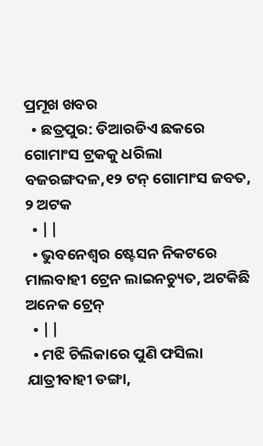ପ୍ରମୂଖ ଖବର
  • ଛତ୍ରପୁର: ଡିଆରଡିଏ ଛକରେ ଗୋମାଂସ ଟ୍ରକକୁ ଧରିଲା ବଜରଙ୍ଗଦଳ,୧୨ ଟନ୍ ଗୋମାଂସ ଜବତ, ୨ ଅଟକ
  • ||
  • ଭୁବନେଶ୍ବର ଷ୍ଟେସନ ନିକଟରେ ମାଲବାହୀ ଟ୍ରେନ ଲାଇନଚ୍ୟୁତ, ଅଟକିଛି ଅନେକ ଟ୍ରେନ୍
  • ||
  • ମଝି ଚିଲିକାରେ ପୁଣି ଫସିଲା ଯାତ୍ରୀବାହୀ ଡଙ୍ଗା,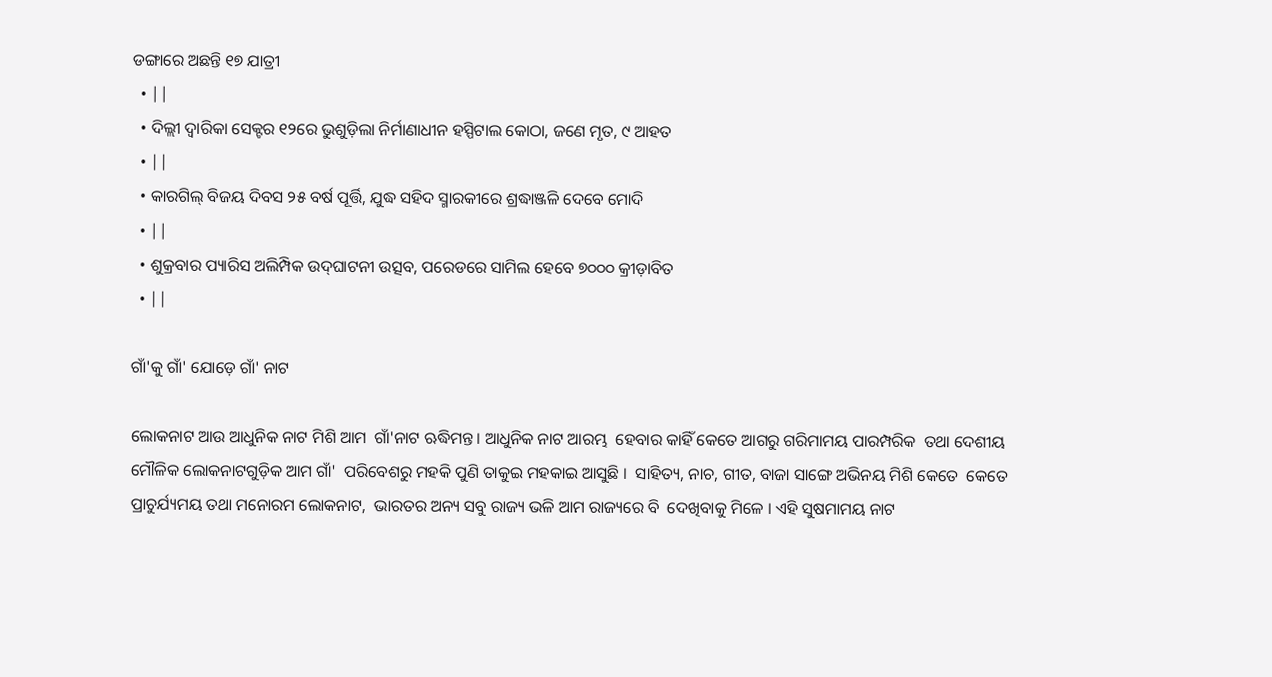ଡଙ୍ଗାରେ ଅଛନ୍ତି ୧୭ ଯାତ୍ରୀ
  • ||
  • ଦିଲ୍ଲୀ ଦ୍ବାରିକା ସେକ୍ଟର ୧୨ରେ ଭୁଶୁଡ଼ିଲା ନିର୍ମାଣାଧୀନ ହସ୍ପିଟାଲ କୋଠା, ଜଣେ ମୃତ, ୯ ଆହତ
  • ||
  • କାରଗିଲ୍‌ ବିଜୟ ଦିବସ ୨୫ ବର୍ଷ ପୂର୍ତ୍ତି, ଯୁଦ୍ଧ ସହିଦ ସ୍ମାରକୀରେ ଶ୍ରଦ୍ଧାଞ୍ଜଳି ଦେବେ ମୋଦି
  • ||
  • ଶୁକ୍ରବାର ପ୍ୟାରିସ ଅଲିମ୍ପିକ ଉଦ୍‌ଘାଟନୀ ଉତ୍ସବ, ପରେଡରେ ସାମିଲ ହେବେ ୭୦୦୦ କ୍ରୀଡ଼ାବିତ
  • ||

ଗାଁ'କୁ ଗାଁ' ଯୋଡ଼େ ଗାଁ' ନାଟ

ଲୋକନାଟ ଆଉ ଆଧୁନିକ ନାଟ ମିଶି ଆମ  ଗାଁ'ନାଟ ଋଦ୍ଧିମନ୍ତ । ଆଧୁନିକ ନାଟ ଆରମ୍ଭ  ହେବାର କାହିଁ କେତେ ଆଗରୁ ଗରିମାମୟ ପାରମ୍ପରିକ  ତଥା ଦେଶୀୟ ମୌଳିକ ଲୋକନାଟଗୁଡ଼ିକ ଆମ ଗାଁ'  ପରିବେଶରୁ ମହକି ପୁଣି ତାକୁଇ ମହକାଇ ଆସୁଛି ।  ସାହିତ୍ୟ, ନାଚ, ଗୀତ, ବାଜା ସାଙ୍ଗେ ଅଭିନୟ ମିଶି କେତେ  କେତେ ପ୍ରାଚୁର୍ଯ୍ୟମୟ ତଥା ମନୋରମ ଲୋକନାଟ,  ଭାରତର ଅନ୍ୟ ସବୁ ରାଜ୍ୟ ଭଳି ଆମ ରାଜ୍ୟରେ ବି  ଦେଖିବାକୁ ମିଳେ । ଏହି ସୁଷମାମୟ ନାଟ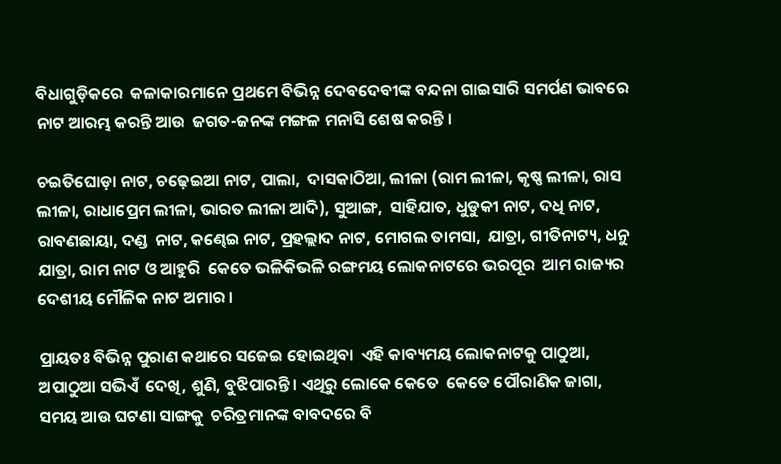ବିଧାଗୁଡ଼ିକରେ  କଳାକାରମାନେ ପ୍ରଥମେ ବିଭିନ୍ନ ଦେବଦେବୀଙ୍କ ବନ୍ଦନା ଗାଇସାରି ସମର୍ପଣ ଭାବରେ ନାଟ ଆରମ୍ଭ କରନ୍ତି ଆଉ  ଜଗତ-ଜନଙ୍କ ମଙ୍ଗଳ ମନାସି ଶେଷ କରନ୍ତି ।

ଚଇତିଘୋଡ଼ା ନାଟ, ଚଢ଼େଇଆ ନାଟ, ପାଲା,  ଦାସକାଠିଆ, ଲୀଳା (ରାମ ଲୀଳା, କୃଷ୍ଣ ଲୀଳା, ରାସ  ଲୀଳା, ରାଧାପ୍ରେମ ଲୀଳା, ଭାରତ ଲୀଳା ଆଦି), ସୁଆଙ୍ଗ,  ସାହିଯାତ, ଧୁଡୁକୀ ନାଟ, ଦଧି ନାଟ, ରାବଣଛାୟା, ଦଣ୍ଡ  ନାଟ, କଣ୍ଢେଇ ନାଟ, ପ୍ରହଲ୍ଲାଦ ନାଟ, ମୋଗଲ ତାମସା,  ଯାତ୍ରା, ଗୀତିନାଟ୍ୟ, ଧନୁ ଯାତ୍ରା, ରାମ ନାଟ ଓ ଆହୁରି  କେତେ ଭଳିକିଭଳି ରଙ୍ଗମୟ ଲୋକନାଟରେ ଭରପୂର  ଆମ ରାଜ୍ୟର ଦେଶୀୟ ମୌଳିକ ନାଟ ଅମାର ।

ପ୍ରାୟତଃ ବିଭିନ୍ନ ପୁରାଣ କଥାରେ ସଜେଇ ହୋଇଥିବା  ଏହି କାବ୍ୟମୟ ଲୋକନାଟକୁ ପାଠୁଆ, ଅପାଠୁଆ ସଭିଏଁ  ଦେଖି, ଶୁଣି, ବୁଝିପାରନ୍ତି। ଏଥିରୁ ଲୋକେ କେତେ  କେତେ ପୌରାଣିକ ଜାଗା, ସମୟ ଆଉ ଘଟଣା ସାଙ୍ଗକୁ  ଚରିତ୍ରମାନଙ୍କ ବାବଦରେ ବି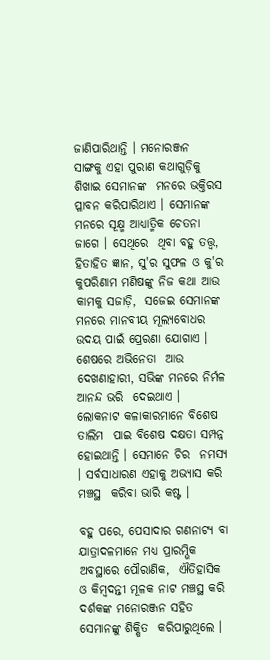ଜାଣିପାରିଥାନ୍ତି । ମନୋରଞ୍ଜନ  ସାଙ୍ଗକୁ ଏହା ପୁରାଣ କଥାଗୁଡ଼ିକୁ ଶିଖାଇ ସେମାନଙ୍କ  ମନରେ ଭକ୍ତିରସ ପ୍ଳାବନ କରିପାରିଥାଏ । ସେମାନଙ୍କ  ମନରେ ସୂକ୍ଷ୍ମ ଆଧ୍ୟାତ୍ମିକ ଚେତନା ଜାଗେ । ସେଥିରେ  ଥିବା ବହୁ ତତ୍ତ୍ୱ, ହିତାହିତ ଜ୍ଞାନ, ସୁ'ର ସୁଫଳ ଓ କୁ'ର  କୁପରିଣାମ ମଣିଷଙ୍କୁ ନିଜ କଥା ଆଉ କାମକୁ ସଜାଡ଼ି,  ସଜେଇ ସେମାନଙ୍କ ମନରେ ମାନବୀୟ ମୂଲ୍ୟବୋଧର  ଉଦୟ ପାଇଁ ପ୍ରେରଣା ଯୋଗାଏ । ଶେଷରେ ଅଭିନେତା  ଆଉ ଦେଖଣାହାରୀ, ସଭିଙ୍କ ମନରେ ନିର୍ମଳ ଆନନ୍ଦ ଭରି  ଦେଇଥାଏ । ଲୋକନାଟ କଳାକାରମାନେ ବିଶେଷ ତାଲିମ  ପାଇ ବିଶେଷ ଦକ୍ଷତା ସମ୍ପନ୍ନ ହୋଇଥାନ୍ତି । ସେମାନେ ଚିର  ନମସ୍ୟ । ସର୍ବସାଧାରଣ ଏହାକୁ ଅଭ୍ୟାସ କରି ମଞ୍ଚସ୍ଥ  କରିବା ଭାରି କଷ୍ଟ ।

ବହୁ ପରେ, ପେସାଦାର ଗଣନାଟ୍ୟ ବା  ଯାତ୍ରାଦଳମାନେ ମଧ୍ୟ ପ୍ରାରମ୍ଭିକ ଅବସ୍ଥାରେ ପୌରାଣିକ,  ଐତିହାସିକ ଓ କିମ୍ବଦନ୍ତୀ ମୂଳକ ନାଟ ମଞ୍ଚସ୍ଥ କରି  ଦର୍ଶକଙ୍କ ମନୋରଞ୍ଜନ ସହିତ ସେମାନଙ୍କୁ ଶିକ୍ଷିତ  କରିପାରୁଥିଲେ ।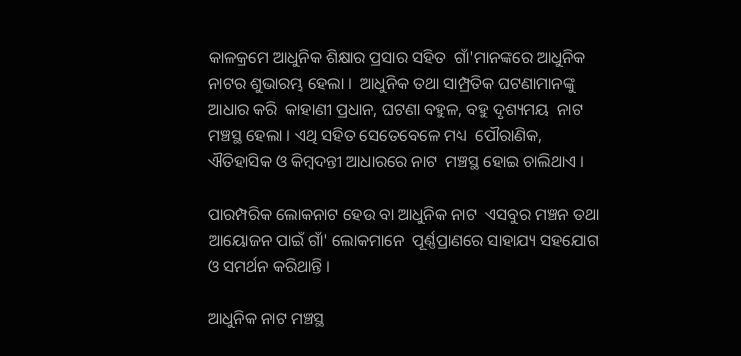କାଳକ୍ରମେ ଆଧୁନିକ ଶିକ୍ଷାର ପ୍ରସାର ସହିତ  ଗାଁ'ମାନଙ୍କରେ ଆଧୁନିକ ନାଟର ଶୁଭାରମ୍ଭ ହେଲା ।  ଆଧୁନିକ ତଥା ସାମ୍ପ୍ରତିକ ଘଟଣାମାନଙ୍କୁ ଆଧାର କରି  କାହାଣୀ ପ୍ରଧାନ, ଘଟଣା ବହୁଳ, ବହୁ ଦୃଶ୍ୟମୟ  ନାଟ ମଞ୍ଚସ୍ଥ ହେଲା । ଏଥି ସହିତ ସେତେବେଳେ ମଧ୍ୟ  ପୌରାଣିକ, ଐତିହାସିକ ଓ କିମ୍ବଦନ୍ତୀ ଆଧାରରେ ନାଟ  ମଞ୍ଚସ୍ଥ ହୋଇ ଚାଲିଥାଏ ।

ପାରମ୍ପରିକ ଲୋକନାଟ ହେଉ ବା ଆଧୁନିକ ନାଟ  ଏସବୁର ମଞ୍ଚନ ତଥା ଆୟୋଜନ ପାଇଁ ଗାଁ' ଲୋକମାନେ  ପୂର୍ଣ୍ଣପ୍ରାଣରେ ସାହାଯ୍ୟ ସହଯୋଗ ଓ ସମର୍ଥନ କରିଥାନ୍ତି ।

ଆଧୁନିକ ନାଟ ମଞ୍ଚସ୍ଥ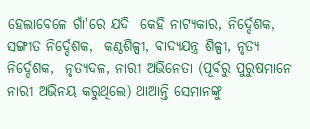ହେଲାବେଳେ ଗାଁ'ରେ ଯଦି  କେହି ନାଟ୍ୟକାର, ନିର୍ଦ୍ଦେଶକ, ସଙ୍ଗୀତ ନିର୍ଦ୍ଦେଶକ,  କଣ୍ଠଶିଳ୍ପୀ, ବାଦ୍ୟଯନ୍ତ୍ର ଶିଳ୍ପୀ, ନୃତ୍ୟ ନିର୍ଦ୍ଦେଶକ,  ନୃତ୍ୟଦଳ, ନାରୀ ଅଭିନେତା (ପୂର୍ବରୁ ପୁରୁଷମାନେ  ନାରୀ ଅଭିନୟ କରୁଥିଲେ) ଥାଆନ୍ତି ସେମାନଙ୍କୁ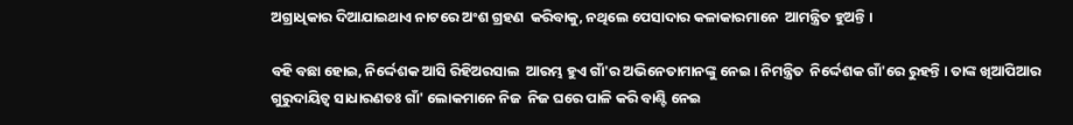ଅଗ୍ରାଧିକାର ଦିଆଯାଇଥାଏ ନାଟରେ ଅଂଶ ଗ୍ରହଣ  କରିବାକୁ, ନଥିଲେ ପେସାଦାର କଳାକାରମାନେ  ଆମନ୍ତ୍ରିତ ହୁଅନ୍ତି ।

ବହି ବଛା ହୋଇ, ନିର୍ଦ୍ଦେଶକ ଆସି ରିହିଅରସାଲ  ଆରମ୍ଭ ହୁଏ ଗାଁ'ର ଅଭିନେତାମାନଙ୍କୁ ନେଇ । ନିମନ୍ତ୍ରିତ  ନିର୍ଦ୍ଦେଶକ ଗାଁ'ରେ ରୁହନ୍ତି । ତାଙ୍କ ଖିଆପିଆର  ଗୁରୁଦାୟିତ୍ୱ ସାଧାରଣତଃ ଗାଁ' ଲୋକମାନେ ନିଜ  ନିଜ ଘରେ ପାଳି କରି ବାଣ୍ଟି ନେଇ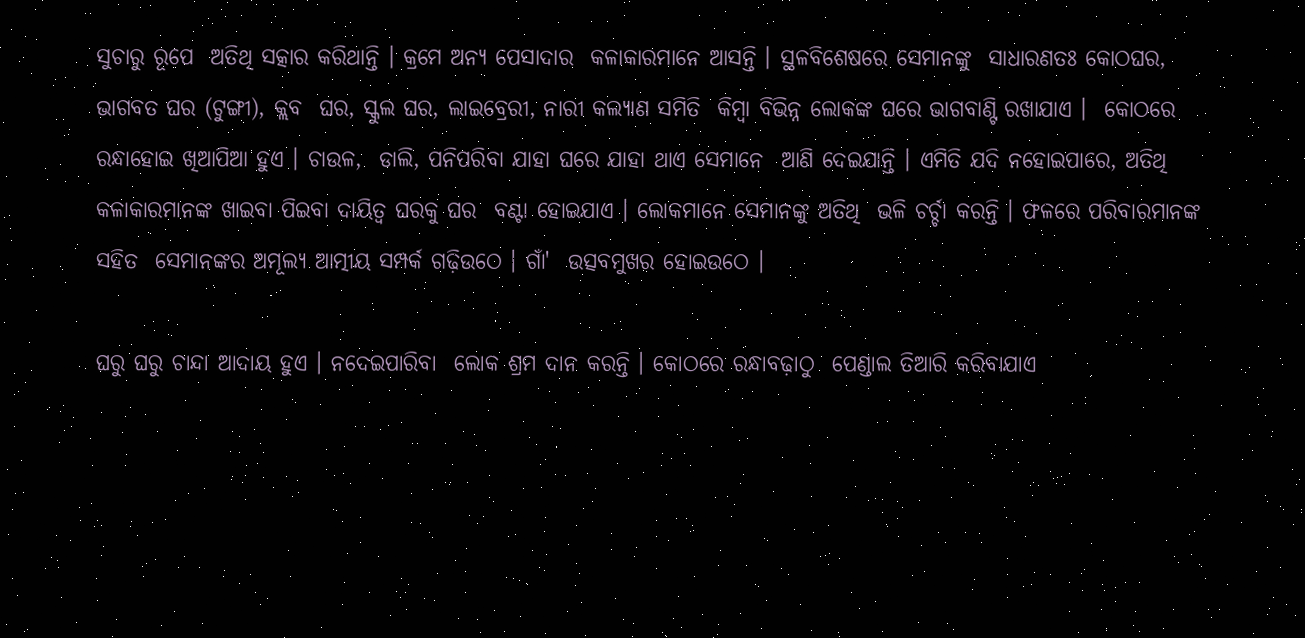ସୁଚାରୁ ରୂପେ  ଅତିଥି ସତ୍କାର କରିଥାନ୍ତି । କ୍ରମେ ଅନ୍ୟ ପେସାଦାର  କଳାକାରମାନେ ଆସନ୍ତି । ସ୍ଥଳବିଶେଷରେ ସେମାନଙ୍କୁ  ସାଧାରଣତଃ କୋଠଘର, ଭାଗବତ ଘର (ଟୁଙ୍ଗୀ), କ୍ଲବ  ଘର, ସ୍କୁଲ ଘର, ଲାଇବ୍ରେରୀ, ନାରୀ କଲ୍ୟାଣ ସମିତି  କିମ୍ବା ବିଭିନ୍ନ ଲୋକଙ୍କ ଘରେ ଭାଗବାଣ୍ଟି ରଖାଯାଏ ।  କୋଠରେ ରନ୍ଧାହୋଇ ଖିଆପିଆ ହୁଏ । ଚାଉଳ,  ଡାଲି, ପନିପରିବା ଯାହା ଘରେ ଯାହା ଥାଏ ସେମାନେ  ଆଣି ଦେଇଯାନ୍ତି । ଏମିତି ଯଦି ନହୋଇପାରେ, ଅତିଥି  କଳାକାରମାନଙ୍କ ଖାଇବା ପିଇବା ଦାୟିତ୍ୱ ଘରକୁ ଘର  ବଣ୍ଟା ହୋଇଯାଏ । ଲୋକମାନେ ସେମାନଙ୍କୁ ଅତିଥି  ଭଳି ଚର୍ଚ୍ଚା କରନ୍ତି । ଫଳରେ ପରିବାରମାନଙ୍କ ସହିତ  ସେମାନଙ୍କର ଅମୂଲ୍ୟ ଆତ୍ମୀୟ ସମ୍ପର୍କ ଗଢ଼ିଉଠେ । ଗାଁ'  ଉତ୍ସବମୁଖର ହୋଇଉଠେ ।

ଘରୁ ଘରୁ ଚାନ୍ଦା ଆଦାୟ ହୁଏ । ନଦେଇପାରିବା  ଲୋକ ଶ୍ରମ ଦାନ କରନ୍ତି । କୋଠରେ ରନ୍ଧାବଢ଼ାଠୁ  ପେଣ୍ଡାଲ ତିଆରି କରିବାଯାଏ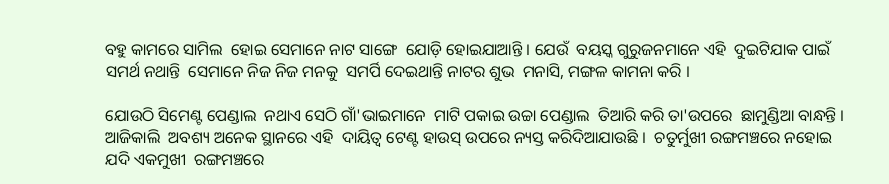ବହୁ କାମରେ ସାମିଲ  ହୋଇ ସେମାନେ ନାଟ ସାଙ୍ଗେ  ଯୋଡ଼ି ହୋଇଯାଆନ୍ତି । ଯେଉଁ  ବୟସ୍କ ଗୁରୁଜନମାନେ ଏହି  ଦୁଇଟିଯାକ ପାଇଁ ସମର୍ଥ ନଥାନ୍ତି  ସେମାନେ ନିଜ ନିଜ ମନକୁ  ସମର୍ପି ଦେଇଥାନ୍ତି ନାଟର ଶୁଭ  ମନାସି, ମଙ୍ଗଳ କାମନା କରି ।

ଯୋଉଠି ସିମେଣ୍ଟ ପେଣ୍ଡାଲ  ନଥାଏ ସେଠି ଗାଁ'ଭାଇମାନେ  ମାଟି ପକାଇ ଉଚ୍ଚା ପେଣ୍ଡାଲ  ତିଆରି କରି ତା'ଉପରେ  ଛାମୁଣ୍ଡିଆ ବାନ୍ଧନ୍ତି । ଆଜିକାଲି  ଅବଶ୍ୟ ଅନେକ ସ୍ଥାନରେ ଏହି  ଦାୟିତ୍ୱ ଟେଣ୍ଟ ହାଉସ୍‌ ଉପରେ ନ୍ୟସ୍ତ କରିଦିଆଯାଉଛି ।  ଚତୁର୍ମୁଖୀ ରଙ୍ଗମଞ୍ଚରେ ନହୋଇ ଯଦି ଏକମୁଖୀ  ରଙ୍ଗମଞ୍ଚରେ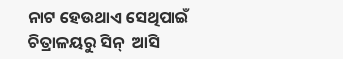ନାଟ ହେଉଥାଏ ସେଥିପାଇଁ ଚିତ୍ରାଳୟରୁ ସିନ୍‌  ଆସି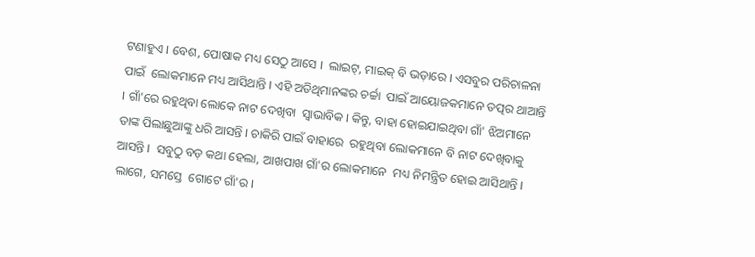ଟଣାହୁଏ । ବେଶ, ପୋଷାକ ମଧ୍ୟ ସେଠୁ ଆସେ ।  ଲାଇଟ୍‌, ମାଇକ୍‌ ବି ଭଡ଼ାରେ । ଏସବୁର ପରିଚାଳନା ପାଇଁ  ଲୋକମାନେ ମଧ୍ୟ ଆସିଥାନ୍ତି । ଏହି ଅତିଥିମାନଙ୍କର ଚର୍ଚ୍ଚା  ପାଇଁ ଆୟୋଜକମାନେ ତତ୍ପର ଥାଆନ୍ତି । ଗାଁ'ରେ ରହୁଥିବା ଲୋକେ ନାଟ ଦେଖିବା  ସ୍ୱାଭାବିକ । କିନ୍ତୁ, ବାହା ହୋଇଯାଇଥିବା ଗାଁ' ଝିଅମାନେ  ତାଙ୍କ ପିଲାଛୁଆଙ୍କୁ ଧରି ଆସନ୍ତି । ଚାକିରି ପାଇଁ ବାହାରେ  ରହୁଥିବା ଲୋକମାନେ ବି ନାଟ ଦେଖିବାକୁ ଆସନ୍ତି ।  ସବୁଠୁ ବଡ଼ କଥା ହେଲା, ଆଖପାଖ ଗାଁ'ର ଲୋକମାନେ  ମଧ୍ୟ ନିମନ୍ତ୍ରିତ ହୋଇ ଆସିଥାନ୍ତି । ଲାଗେ, ସମସ୍ତେ  ଗୋଟେ ଗାଁ'ର ।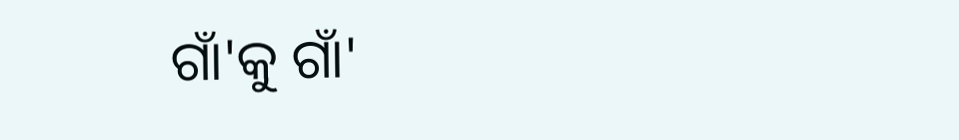ଗାଁ'କୁ ଗାଁ'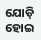ଯୋଡ଼ି ହୋଇ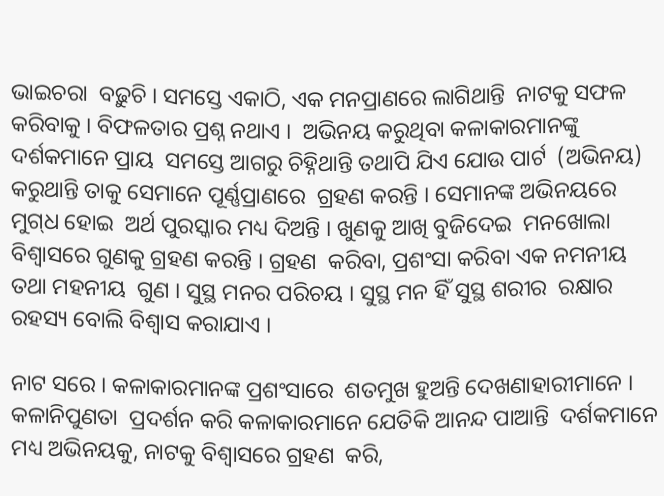ଭାଇଚରା  ବଢ଼ୁଚି । ସମସ୍ତେ ଏକାଠି, ଏକ ମନପ୍ରାଣରେ ଲାଗିଥାନ୍ତି  ନାଟକୁ ସଫଳ କରିବାକୁ । ବିଫଳତାର ପ୍ରଶ୍ନ ନଥାଏ ।  ଅଭିନୟ କରୁଥିବା କଳାକାରମାନଙ୍କୁ ଦର୍ଶକମାନେ ପ୍ରାୟ  ସମସ୍ତେ ଆଗରୁ ଚିହ୍ନିଥାନ୍ତି ତଥାପି ଯିଏ ଯୋଉ ପାର୍ଟ  (ଅଭିନୟ) କରୁଥାନ୍ତି ତାକୁ ସେମାନେ ପୂର୍ଣ୍ଣପ୍ରାଣରେ  ଗ୍ରହଣ କରନ୍ତି । ସେମାନଙ୍କ ଅଭିନୟରେ ମୁଗ୍‌ଧ ହୋଇ  ଅର୍ଥ ପୁରସ୍କାର ମଧ୍ୟ ଦିଅନ୍ତି । ଖୁଣକୁ ଆଖି ବୁଜିଦେଇ  ମନଖୋଲା ବିଶ୍ୱାସରେ ଗୁଣକୁ ଗ୍ରହଣ କରନ୍ତି । ଗ୍ରହଣ  କରିବା, ପ୍ରଶଂସା କରିବା ଏକ ନମନୀୟ ତଥା ମହନୀୟ  ଗୁଣ । ସୁସ୍ଥ ମନର ପରିଚୟ । ସୁସ୍ଥ ମନ ହିଁ ସୁସ୍ଥ ଶରୀର  ରକ୍ଷାର ରହସ୍ୟ ବୋଲି ବିଶ୍ୱାସ କରାଯାଏ ।

ନାଟ ସରେ । କଳାକାରମାନଙ୍କ ପ୍ରଶଂସାରେ  ଶତମୁଖ ହୁଅନ୍ତି ଦେଖଣାହାରୀମାନେ । କଳାନିପୁଣତା  ପ୍ରଦର୍ଶନ କରି କଳାକାରମାନେ ଯେତିକି ଆନନ୍ଦ ପାଆନ୍ତି  ଦର୍ଶକମାନେ ମଧ୍ୟ ଅଭିନୟକୁ, ନାଟକୁ ବିଶ୍ୱାସରେ ଗ୍ରହଣ  କରି,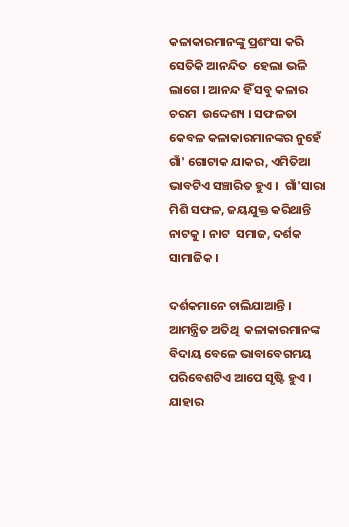କଳାକାରମାନଙ୍କୁ ପ୍ରଶଂସା କରି ସେତିକି ଆନନ୍ଦିତ  ହେଲା ଭଳି ଲାଗେ । ଆନନ୍ଦ ହିଁ ସବୁ କଳାର ଚରମ  ଉଦ୍ଦେଶ୍ୟ । ସଫଳତା କେବଳ କଳାକାରମାନଙ୍କର ନୁହେଁ  ଗାଁ' ଗୋଟାକ ଯାକର, ଏମିତିଆ ଭାବଟିଏ ସଞ୍ଚାରିତ ହୁଏ ।  ଗାଁ'ସାରା ମିଶି ସଫଳ, ଜୟଯୁକ୍ତ କରିଥାନ୍ତି ନାଟକୁ । ନାଟ  ସମାଜ, ଦର୍ଶକ ସାମାଜିକ ।

ଦର୍ଶକମାନେ ଚାଲିଯାଆନ୍ତି । ଆମନ୍ତ୍ରିତ ଅତିଥି  କଳାକାରମାନଙ୍କ ବିଦାୟ ବେଳେ ଭାବାବେଗମୟ  ପରିବେଶଟିଏ ଆପେ ସୃଷ୍ଟି ହୁଏ । ଯାହାର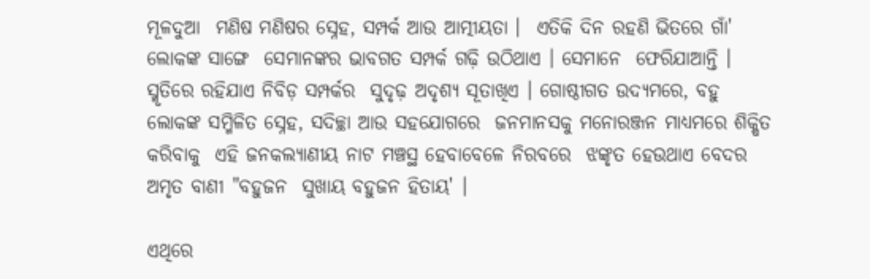ମୂଳଦୁଆ  ମଣିଷ ମଣିଷର ସ୍ନେହ, ସମ୍ପର୍କ ଆଉ ଆତ୍ମୀୟତା ।  ଏତିକି ଦିନ ରହଣି ଭିତରେ ଗାଁ' ଲୋକଙ୍କ ସାଙ୍ଗେ  ସେମାନଙ୍କର ଭାବଗତ ସମ୍ପର୍କ ଗଢ଼ି ଉଠିଥାଏ । ସେମାନେ  ଫେରିଯାଆନ୍ତି । ସ୍ମୃତିରେ ରହିଯାଏ ନିବିଡ଼ ସମ୍ପର୍କର  ସୁଦୃଢ଼ ଅଦୃଶ୍ୟ ସୂତାଖିଏ । ଗୋଷ୍ଠୀଗତ ଉଦ୍ୟମରେ, ବହୁ  ଲୋକଙ୍କ ସମ୍ମିଳିତ ସ୍ନେହ, ସଦିଚ୍ଛା ଆଉ ସହଯୋଗରେ  ଜନମାନସକୁ ମନୋରଞ୍ଜନ ମାଧ୍ୟମରେ ଶିକ୍ଷିତ କରିବାକୁ  ଏହି ଜନକଲ୍ୟାଣୀୟ ନାଟ ମଞ୍ଚସ୍ଥ ହେବାବେଳେ ନିରବରେ  ଝଙ୍କୃତ ହେଉଥାଏ ବେଦର ଅମୃତ ବାଣୀ "ବହୁଜନ  ସୁଖାୟ ବହୁଜନ ହିତାୟ' ।

ଏଥିରେ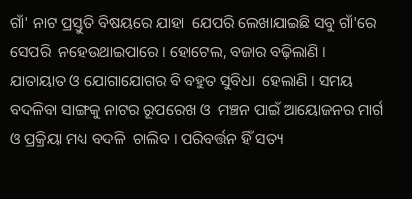ଗାଁ' ନାଟ ପ୍ରସ୍ତୁତି ବିଷୟରେ ଯାହା  ଯେପରି ଲେଖାଯାଇଛି ସବୁ ଗାଁ'ରେ ସେପରି  ନହେଉଥାଇପାରେ । ହୋଟେଲ, ବଜାର ବଢ଼ିଲାଣି ।  ଯାତାୟାତ ଓ ଯୋଗାଯୋଗର ବି ବହୁତ ସୁବିଧା  ହେଲାଣି । ସମୟ ବଦଳିବା ସାଙ୍ଗକୁ ନାଟର ରୂପରେଖ ଓ  ମଞ୍ଚନ ପାଇଁ ଆୟୋଜନର ମାର୍ଗ ଓ ପ୍ରକ୍ରିୟା ମଧ୍ୟ ବଦଳି  ଚାଲିବ । ପରିବର୍ତ୍ତନ ହିଁ ସତ୍ୟ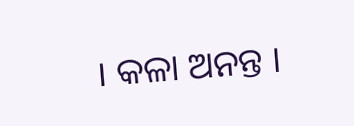। କଳା ଅନନ୍ତ ।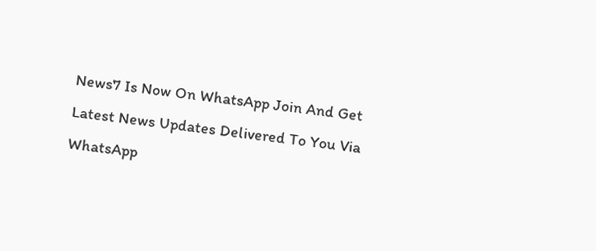News7 Is Now On WhatsApp Join And Get Latest News Updates Delivered To You Via WhatsApp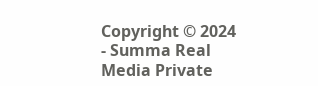Copyright © 2024 - Summa Real Media Private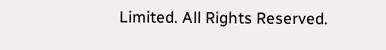Limited. All Rights Reserved.